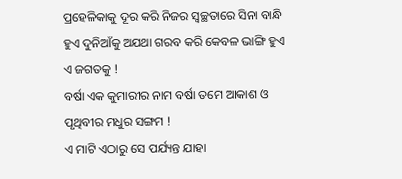ପ୍ରହେଳିକାକୁ ଦୂର କରି ନିଜର ସ୍ୱଚ୍ଛତାରେ ସିନା ବାନ୍ଧି ହୁଏ ଦୁନିଆଁକୁ ଅଯଥା ଗରବ କରି କେବଳ ଭାଙ୍ଗି ହୁଏ ଏ ଜଗତକୁ !
ବର୍ଷା ଏକ କୁମାରୀର ନାମ ବର୍ଷା ତମେ ଆକାଶ ଓ ପୃଥିବୀର ମଧୁର ସଙ୍ଗମ !
ଏ ମାଟି ଏଠାରୁ ସେ ପର୍ଯ୍ୟନ୍ତ ଯାହା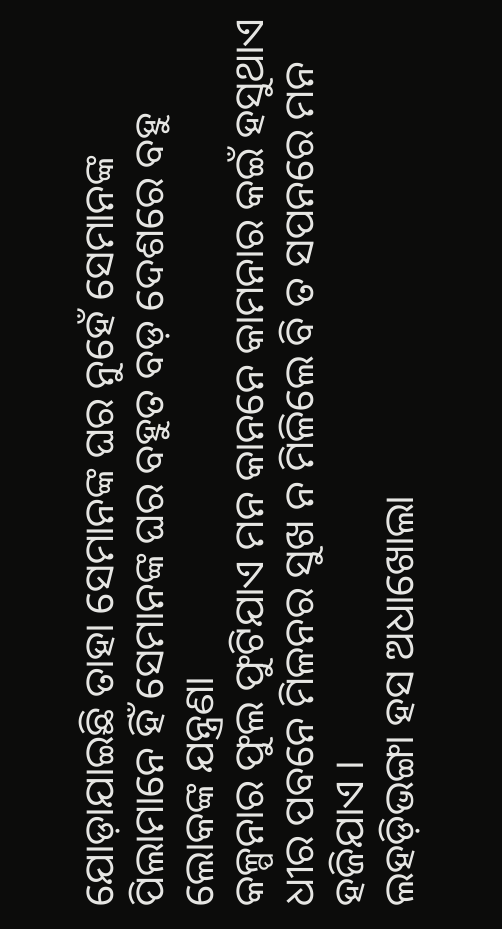ଯୋଡ଼ାଯାଇଛି ତାହା ସେମାନଙ୍କ ଘର ନୁହେଁ ସେମାନଙ୍କ ପିଲାମାନେ ହିଁ ସେମାନଙ୍କ ଘର ବହୁତ ବଡ଼ ଦେଶରେ ବହୁ ଲୋକଙ୍କ ଯନ୍ତ୍ରଣା
କଳ୍ପନାର ଫୁଲ ଫୁଟିଯାଏ ମନ କାନନେ କାମନାର କଇଁ ହସୁଥାଏ ଧୀର ପବନେ ମିଳନର ସୁଖ ନ ମିଳିଲେ ବି ତ ସପନରେ ମନ ହଜିଯାଏ ।
ଲହଡ଼ିଭଙ୍ଗା ହସ ଅଧାଖୋଲା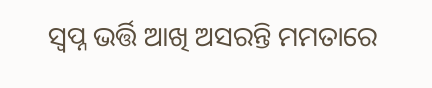ସ୍ୱପ୍ନ ଭର୍ତ୍ତି ଆଖି ଅସରନ୍ତି ମମତାରେ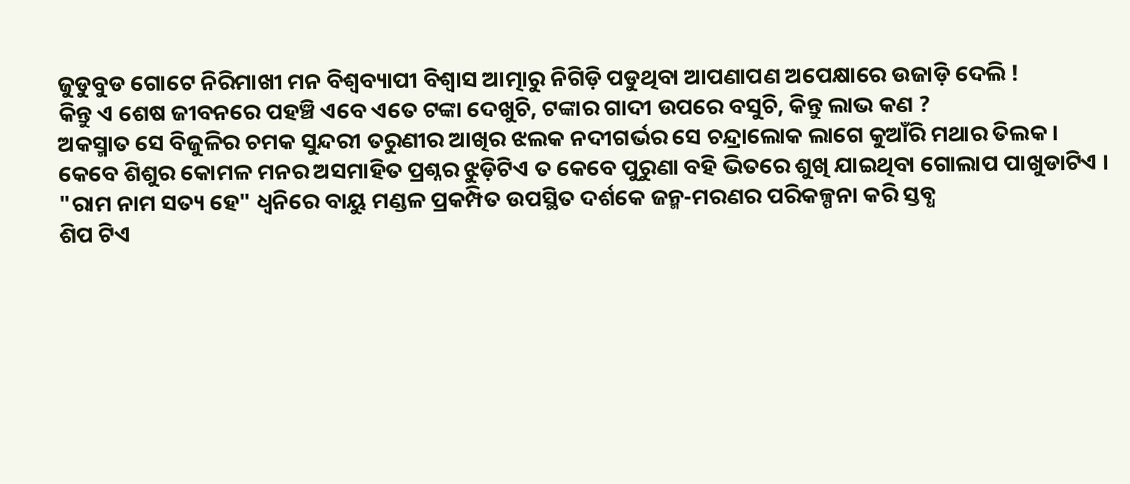ଜୁଡୁବୁଡ ଗୋଟେ ନିରିମାଖୀ ମନ ବିଶ୍ୱବ୍ୟାପୀ ବିଶ୍ୱାସ ଆତ୍ମାରୁ ନିଗିଡ଼ି ପଡୁଥିବା ଆପଣାପଣ ଅପେକ୍ଷାରେ ଉଜାଡ଼ି ଦେଲି !
କିନ୍ତୁ ଏ ଶେଷ ଜୀବନରେ ପହଞ୍ଚି ଏବେ ଏତେ ଟଙ୍କା ଦେଖୁଚି, ଟଙ୍କାର ଗାଦୀ ଉପରେ ବସୁଚି, କିନ୍ତୁ ଲାଭ କଣ ?
ଅକସ୍ମାତ ସେ ବିଜୁଳିର ଚମକ ସୁନ୍ଦରୀ ତରୁଣୀର ଆଖିର ଝଲକ ନଦୀଗର୍ଭର ସେ ଚନ୍ଦ୍ରାଲୋକ ଲାଗେ କୁଆଁରି ମଥାର ତିଲକ ।
କେବେ ଶିଶୁର କୋମଳ ମନର ଅସମାହିତ ପ୍ରଶ୍ନର ଝୁଡ଼ିଟିଏ ତ କେବେ ପୁରୁଣା ବହି ଭିତରେ ଶୁଖି ଯାଇଥିବା ଗୋଲାପ ପାଖୁଡାଟିଏ ।
"ରାମ ନାମ ସତ୍ୟ ହେ" ଧ୍ଵନିରେ ବାୟୁ ମଣ୍ଡଳ ପ୍ରକମ୍ପିତ ଉପସ୍ଥିତ ଦର୍ଶକେ ଜନ୍ମ-ମରଣର ପରିକଳ୍ପନା କରି ସ୍ତବ୍ଧ
ଶିପ ଟିଏ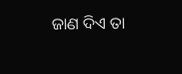ଜାଣ ଦିଏ ତା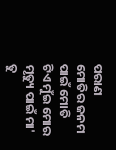ପରାଣ ମୋତିର ଜନମ ପାଇଁ ମୋତି ଟିଏ ମୁଁଇ ମୋର ମୃତ୍ୟୁ ପାଇଁ ମା' ତୁ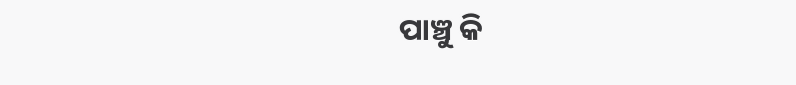ପାଞ୍ଚୁ କି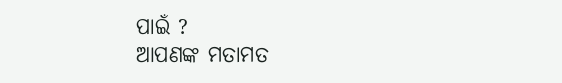ପାଇଁ ?
ଆପଣଙ୍କ ମତାମତ